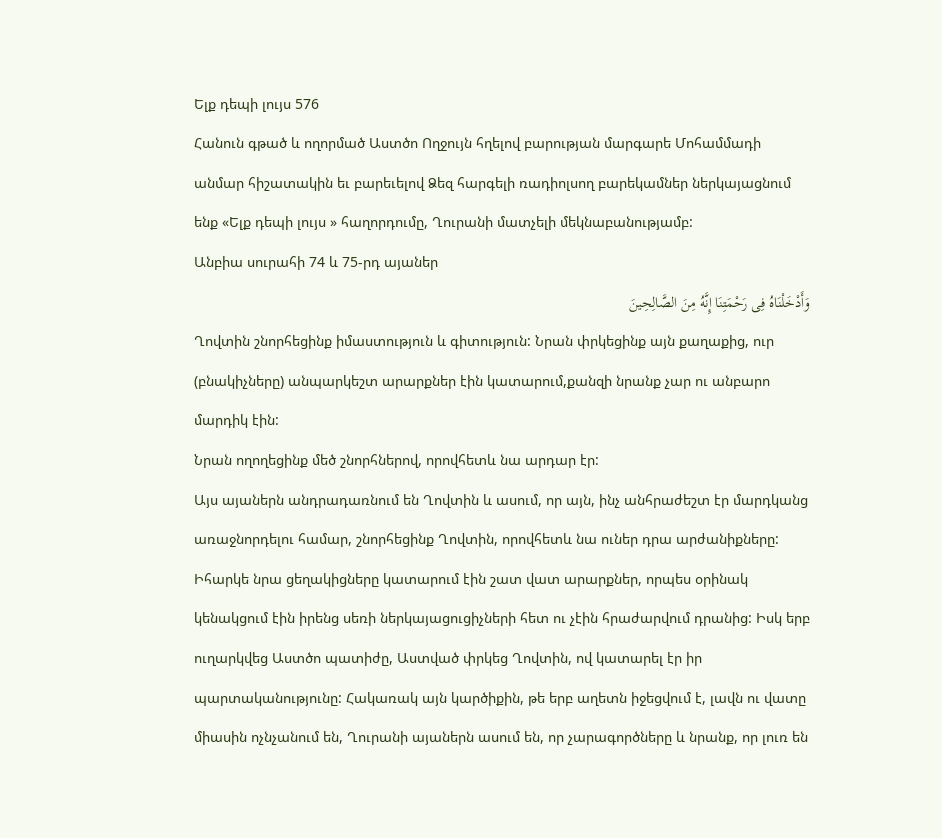Ելք դեպի լույս 576
Հանուն գթած և ողորմած Աստծո Ողջույն հղելով բարության մարգարե Մոհամմադի անմար հիշատակին եւ բարեւելով Ձեզ հարգելի ռադիոլսող բարեկամներ ներկայացնում ենք «Ելք դեպի լույս » հաղորդումը, Ղուրանի մատչելի մեկնաբանությամբ:
Անբիա սուրահի 74 և 75-րդ այաներ
وَأَدْخَلْنَاهُ فِی رَحْمَتِنَا إِنَّهُ مِنَ الصَّالِحِینَ
Ղովտին շնորհեցինք իմաստություն և գիտություն: Նրան փրկեցինք այն քաղաքից, ուր (բնակիչները) անպարկեշտ արարքներ էին կատարում,քանզի նրանք չար ու անբարո մարդիկ էին:
Նրան ողողեցինք մեծ շնորհներով, որովհետև նա արդար էր:
Այս այաներն անդրադառնում են Ղովտին և ասում, որ այն, ինչ անհրաժեշտ էր մարդկանց առաջնորդելու համար, շնորհեցինք Ղովտին, որովհետև նա ուներ դրա արժանիքները: Իհարկե նրա ցեղակիցները կատարում էին շատ վատ արարքներ, որպես օրինակ կենակցում էին իրենց սեռի ներկայացուցիչների հետ ու չէին հրաժարվում դրանից: Իսկ երբ ուղարկվեց Աստծո պատիժը, Աստված փրկեց Ղովտին, ով կատարել էր իր պարտականությունը: Հակառակ այն կարծիքին, թե երբ աղետն իջեցվում է, լավն ու վատը միասին ոչնչանում են, Ղուրանի այաներն ասում են, որ չարագործները և նրանք, որ լուռ են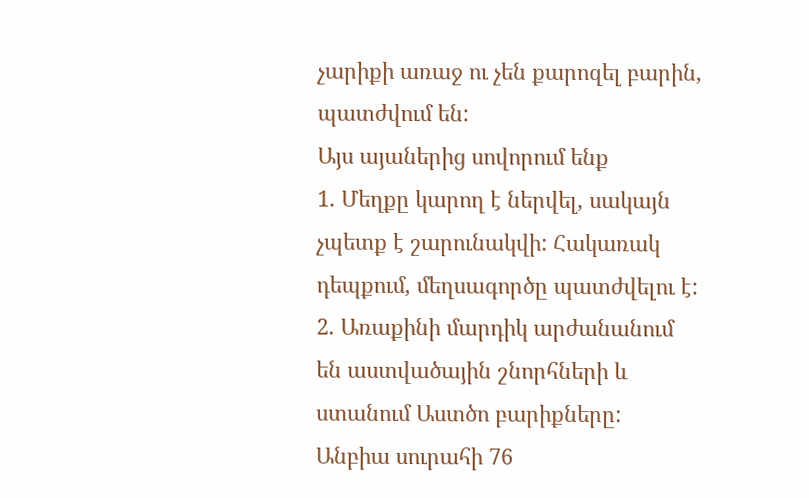չարիքի առաջ ու չեն քարոզել բարին, պատժվում են:
Այս այաներից սովորում ենք
1. Մեղքը կարող է ներվել, սակայն չպետք է շարունակվի: Հակառակ դեպքում, մեղսագործը պատժվելու է:
2. Առաքինի մարդիկ արժանանում են աստվածային շնորհների և ստանում Աստծո բարիքները:
Անբիա սուրահի 76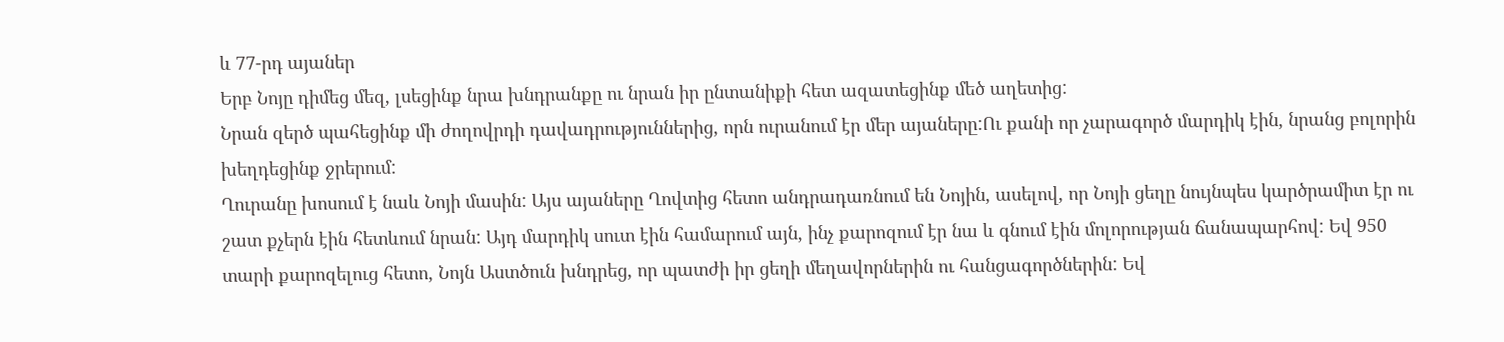և 77-րդ այաներ
Երբ Նոյը դիմեց մեզ, լսեցինք նրա խնդրանքը ու նրան իր ընտանիքի հետ ազատեցինք մեծ աղետից:
Նրան զերծ պահեցինք մի ժողովրդի դավադրություններից, որն ուրանում էր մեր այաները:Ու քանի որ չարագործ մարդիկ էին, նրանց բոլորին խեղդեցինք ջրերում:
Ղուրանը խոսում է նաև Նոյի մասին: Այս այաները Ղովտից հետո անդրադառնում են Նոյին, ասելով, որ Նոյի ցեղը նույնպես կարծրամիտ էր ու շատ քչերն էին հետևում նրան: Այդ մարդիկ սուտ էին համարում այն, ինչ քարոզում էր նա և գնում էին մոլորության ճանապարհով: Եվ 950 տարի քարոզելուց հետո, Նոյն Աստծուն խնդրեց, որ պատժի իր ցեղի մեղավորներին ու հանցագործներին: Եվ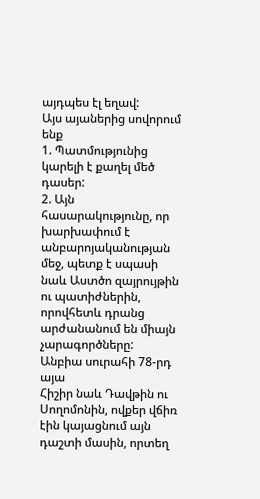այդպես էլ եղավ:
Այս այաներից սովորում ենք
1. Պատմությունից կարելի է քաղել մեծ դասեր:
2. Այն հասարակությունը, որ խարխափում է անբարոյականության մեջ, պետք է սպասի նաև Աստծո զայրույթին ու պատիժներին, որովհետև դրանց արժանանում են միայն չարագործները:
Անբիա սուրահի 78-րդ այա
Հիշիր նաև Դավթին ու Սողոմոնին, ովքեր վճիռ էին կայացնում այն դաշտի մասին, որտեղ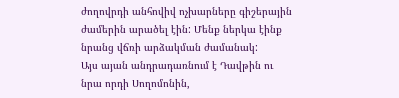ժողովրդի անհովիվ ոչխարները գիշերային ժամերին արածել էին: Մենք ներկա էինք նրանց վճռի արձակման ժամանակ:
Այս այան անդրադառնում է Դավթին ու նրա որդի Սողոմոնին,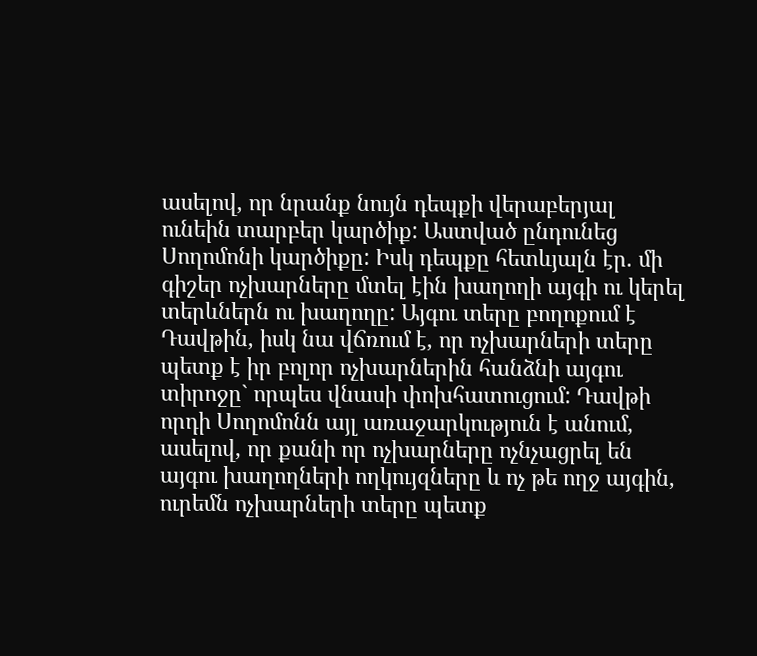ասելով, որ նրանք նույն դեպքի վերաբերյալ ունեին տարբեր կարծիք: Աստված ընդունեց Սողոմոնի կարծիքը: Իսկ դեպքը հետևյալն էր. մի գիշեր ոչխարները մտել էին խաղողի այգի ու կերել տերևներն ու խաղողը: Այգու տերը բողոքում է Դավթին, իսկ նա վճռում է, որ ոչխարների տերը պետք է իր բոլոր ոչխարներին հանձնի այգու տիրոջը` որպես վնասի փոխհատուցում: Դավթի որդի Սողոմոնն այլ առաջարկություն է անում, ասելով, որ քանի որ ոչխարները ոչնչացրել են այգու խաղողների ողկույզները և ոչ թե ողջ այգին, ուրեմն ոչխարների տերը պետք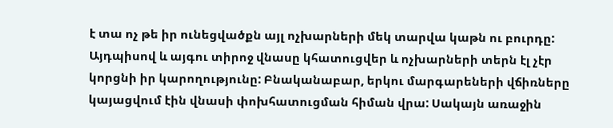է տա ոչ թե իր ունեցվածքն այլ ոչխարների մեկ տարվա կաթն ու բուրդը: Այդպիսով և այգու տիրոջ վնասը կհատուցվեր և ոչխարների տերն էլ չէր կորցնի իր կարողությունը: Բնականաբար, երկու մարգարեների վճիռները կայացվում էին վնասի փոխհատուցման հիման վրա: Սակայն առաջին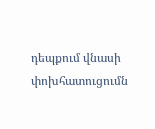դեպքում վնասի փոխհատուցումն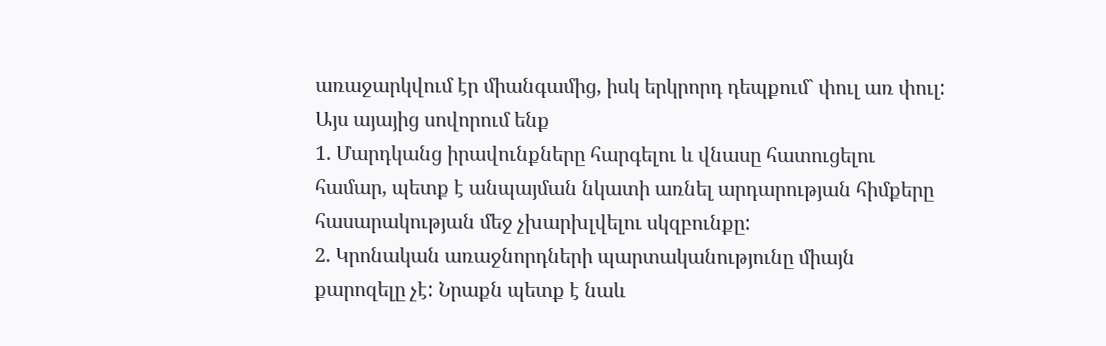առաջարկվում էր միանգամից, իսկ երկրորդ դեպքում` փուլ առ փուլ:
Այս այայից սովորում ենք
1. Մարդկանց իրավունքները հարգելու և վնասը հատուցելու համար, պետք է անպայման նկատի առնել արդարության հիմքերը հասարակության մեջ չխարխլվելու սկզբունքը:
2. Կրոնական առաջնորդների պարտականությունը միայն քարոզելը չէ: Նրաքն պետք է նաև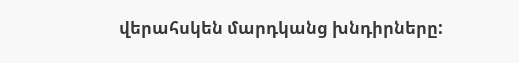վերահսկեն մարդկանց խնդիրները: